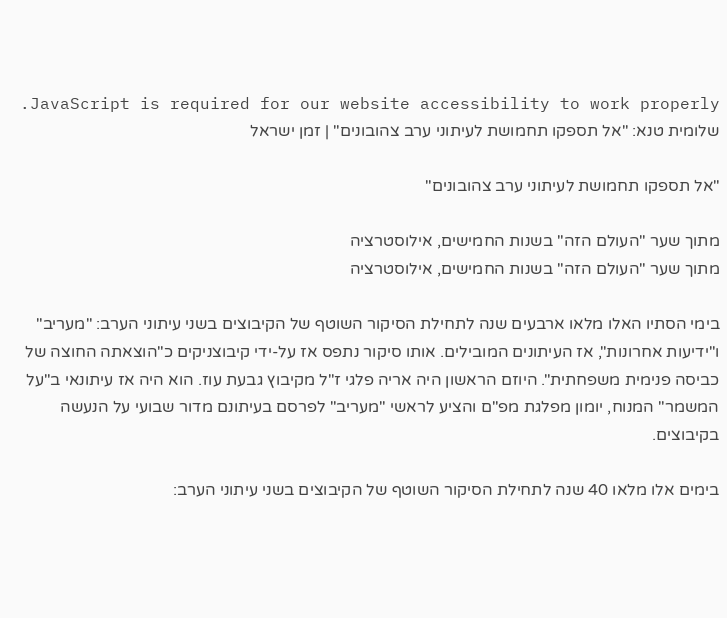JavaScript is required for our website accessibility to work properly. שלומית טנא: "אל תספקו תחמושת לעיתוני ערב צהובונים" | זמן ישראל

"אל תספקו תחמושת לעיתוני ערב צהובונים"

מתוך שער "העולם הזה" בשנות החמישים, אילוסטרציה
מתוך שער "העולם הזה" בשנות החמישים, אילוסטרציה

בימי הסתיו האלו מלאו ארבעים שנה לתחילת הסיקור השוטף של הקיבוצים בשני עיתוני הערב: "מעריב" ו"ידיעות אחרונות", אז העיתונים המובילים. אותו סיקור נתפס אז על-ידי קיבוצניקים כ"הוצאתה החוצה של כביסה פנימית משפחתית". היוזם הראשון היה אריה פלגי ז"ל מקיבוץ גבעת עוז. הוא היה אז עיתונאי ב"על המשמר" המנוח, יומון מפלגת מפ"ם והציע לראשי "מעריב" לפרסם בעיתונם מדור שבועי על הנעשה בקיבוצים.

בימים אלו מלאו 40 שנה לתחילת הסיקור השוטף של הקיבוצים בשני עיתוני הערב: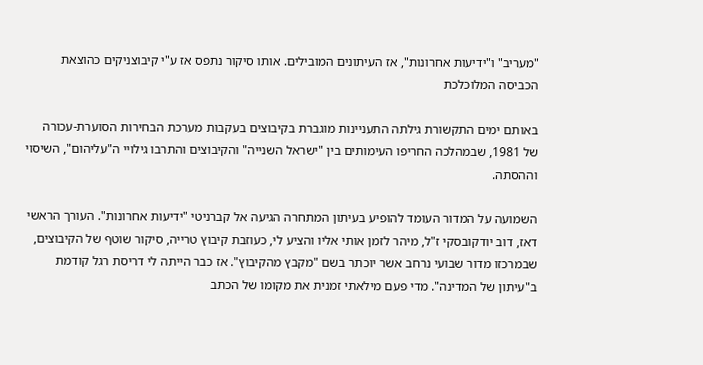"מעריב" ו"ידיעות אחרונות", אז העיתונים המובילים. אותו סיקור נתפס אז ע"י קיבוצניקים כהוצאת הכביסה המלוכלכת

באותם ימים התקשורת גילתה התעניינות מוגברת בקיבוצים בעקבות מערכת הבחירות הסוערת-עכורה של 1981, שבמהלכה החריפו העימותים בין "ישראל השנייה" והקיבוצים והתרבו גילויי ה"עליהום", השיסוי וההסתה.

השמועה על המדור העומד להופיע בעיתון המתחרה הגיעה אל קברניטי "ידיעות אחרונות". העורך הראשי דאז, דוב יודקובסקי ז"ל, מיהר לזמן אותי אליו והציע לי, כעוזבת קיבוץ טרייה, סיקור שוטף של הקיבוצים, שבמרכזו מדור שבועי נרחב אשר יוכתר בשם "מקבץ מהקיבוץ". אז כבר הייתה לי דריסת רגל קודמת ב"עיתון של המדינה". מדי פעם מילאתי זמנית את מקומו של הכתב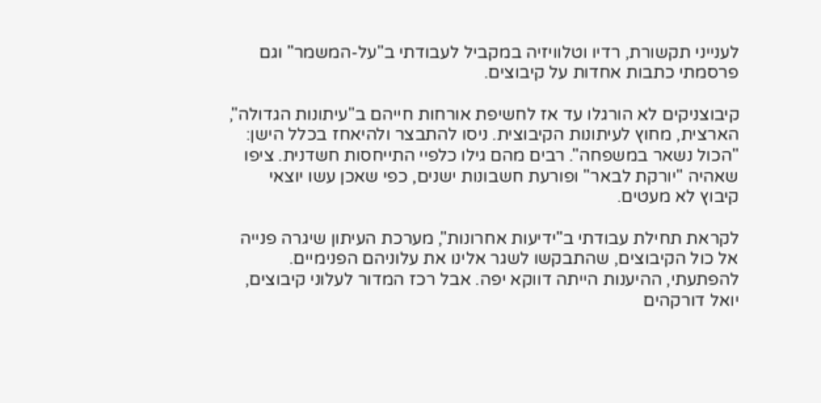לענייני תקשורת, רדיו וטלוויזיה במקביל לעבודתי ב"על-המשמר" וגם פרסמתי כתבות אחדות על קיבוצים.

קיבוצניקים לא הורגלו עד אז לחשיפת אורחות חייהם ב"עיתונות הגדולה", הארצית, מחוץ לעיתונות הקיבוצית. ניסו להתבצר ולהיאחז בכלל הישן: "הכול נשאר במשפחה". רבים מהם גילו כלפיי התייחסות חשדנית. ציפו שאהיה "יורקת לבאר" ופורעת חשבונות ישנים, כפי שאכן עשו יוצאי קיבוץ לא מעטים.

לקראת תחילת עבודתי ב"ידיעות אחרונות", מערכת העיתון שיגרה פנייה אל כול הקיבוצים, שהתבקשו לשגר אלינו את עלוניהם הפנימיים. להפתעתי, ההיענות הייתה דווקא יפה. אבל רכז המדור לעלוני קיבוצים, יואל דורקהים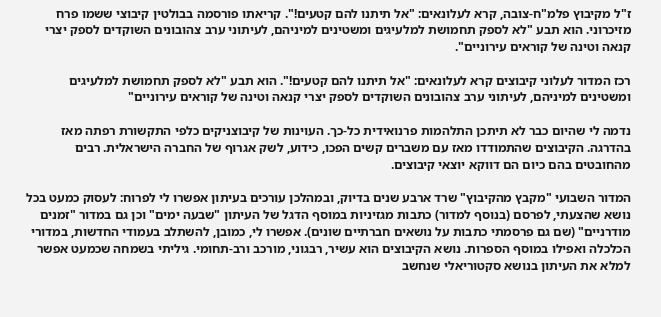ז"ל מקיבוץ פלמ"ח-צובה, קרא לעלונאים: "אל תיתנו להם קטעים!". קריאתו פורסמה בבולטין קיבוצי ששמו פרח מזיכרוני. הוא תבע "לא לספק תחמושת למלעיגים ומשטינים למיניהם, לעיתוני ערב צהובונים השוקדים לספק יצרי קנאה וטינה של קוראים עירוניים".

רכז המדור לעלוני קיבוצים קרא לעלונאים: "אל תיתנו להם קטעים!". הוא תבע "לא לספק תחמושת למלעיגים ומשטינים למיניהם, לעיתוני ערב צהובונים השוקדים לספק יצרי קנאה וטינה של קוראים עירוניים"

נדמה לי שהיום כבר לא תיתכן התלהמות פרנואידית כל-כך. העוינות של קיבוצניקים כלפי התקשורת רפתה מאז בהדרגה. הקיבוצים שהתמודדו מאז עם משברים קשים הפכו, כידוע, לשק אגרוף של החברה הישראלית. רבים מהחובטים בהם כיום הם דווקא יוצאי קיבוצים.

המדור השבועי "מקבץ מהקיבוץ" שרד ארבע שנים בדיוק, ובמהלכן עורכים בעיתון אפשרו לי לפרוח: לעסוק כמעט בכל נושא שהצעתי, לפרסם (בנוסף למדור) כתבות מגזיניות במוסף הדגל של העיתון "שבעה ימים" וכן גם במדור "זמנים מודרניים" (שם גם פרסמתי כתבות על נושאים חברתיים שונים). אפשרו לי, כמובן, להשתלב בעמודי החדשות, במדורי הכלכלה ואפילו במוסף הספרות. נושא הקיבוצים הוא עשיר, רבגוני, מורכב ורב-תחומי. גיליתי בשמחה שכמעט אפשר למלא את העיתון בנושא סקטוריאלי שנחשב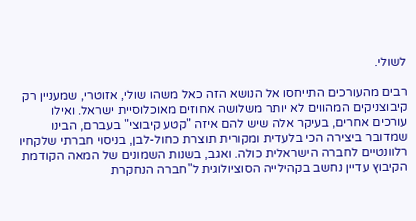לשולי.

רבים מהעורכים התייחסו אל הנושא הזה כאל משהו שולי, אזוטרי, שמעניין רק קיבוצניקים המהווים לא יותר משלושה אחוזים מאוכלוסיית ישראל. ואילו עורכים אחרים, בעיקר אלה שיש להם איזה "קטע קיבוצי" בעברם, הבינו שמדובר ביצירה הכי בלעדית ומקורית תוצרת כחול-לבן, בניסוי חברתי שלקחיו רלוונטיים לחברה הישראלית כולה. ואגב, בשנות השמונים של המאה הקודמת הקיבוץ עדיין נחשב בקהילייה הסוציולוגית ל"חברה הנחקרת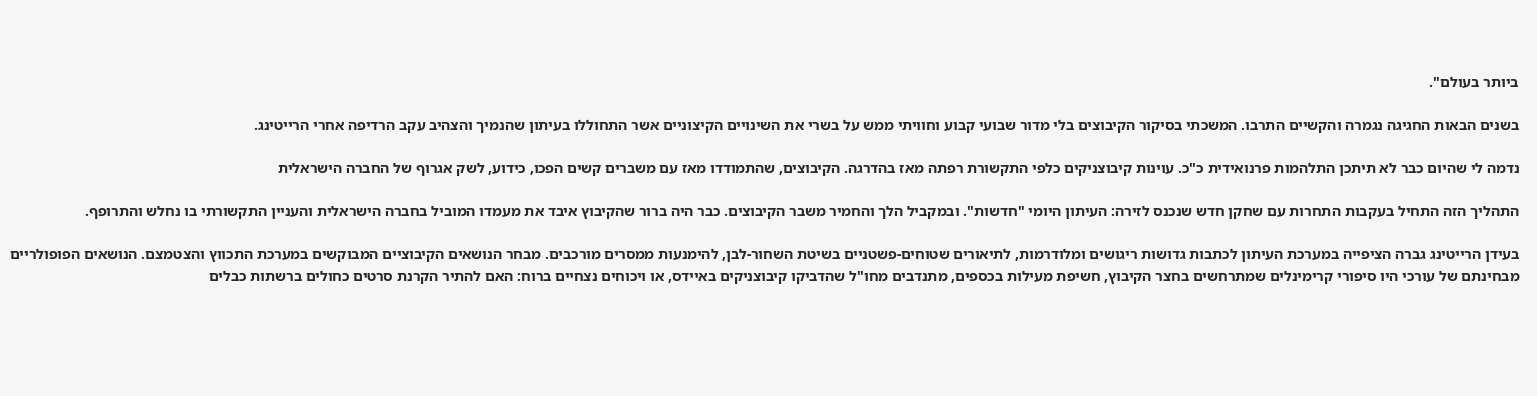ביותר בעולם".

בשנים הבאות החגיגה נגמרה והקשיים התרבו. המשכתי בסיקור הקיבוצים בלי מדור שבועי קבוע וחוויתי ממש על בשרי את השינויים הקיצוניים אשר התחוללו בעיתון שהנמיך והצהיב עקב הרדיפה אחרי הרייטינג.

נדמה לי שהיום כבר לא תיתכן התלהמות פרנואידית כ"כ. עוינות קיבוצניקים כלפי התקשורת רפתה מאז בהדרגה. הקיבוצים, שהתמודדו מאז עם משברים קשים הפכו, כידוע, לשק אגרוף של החברה הישראלית

התהליך הזה התחיל בעקבות התחרות עם שחקן חדש שנכנס לזירה: העיתון היומי "חדשות". ובמקביל הלך והחמיר משבר הקיבוצים. כבר היה ברור שהקיבוץ איבד את מעמדו המוביל בחברה הישראלית והעניין התקשורתי בו נחלש והתרופף.

בעידן הרייטינג גברה הציפייה במערכת העיתון לכתבות גדושות ריגושים ומלודרמות, לתיאורים שטוחים-פשטניים בשיטת השחור-לבן, להימנעות ממסרים מורכבים. מבחר הנושאים הקיבוציים המבוקשים במערכת התכווץ והצטמצם. הנושאים הפופולריים מבחינתם של עורכי היו סיפורי קרימינלים שמתרחשים בחצר הקיבוץ, חשיפת מעילות בכספים, מתנדבים מחו"ל שהדביקו קיבוצניקים באיידס, או ויכוחים נצחיים ברוח: האם להתיר הקרנת סרטים כחולים ברשתות כבלים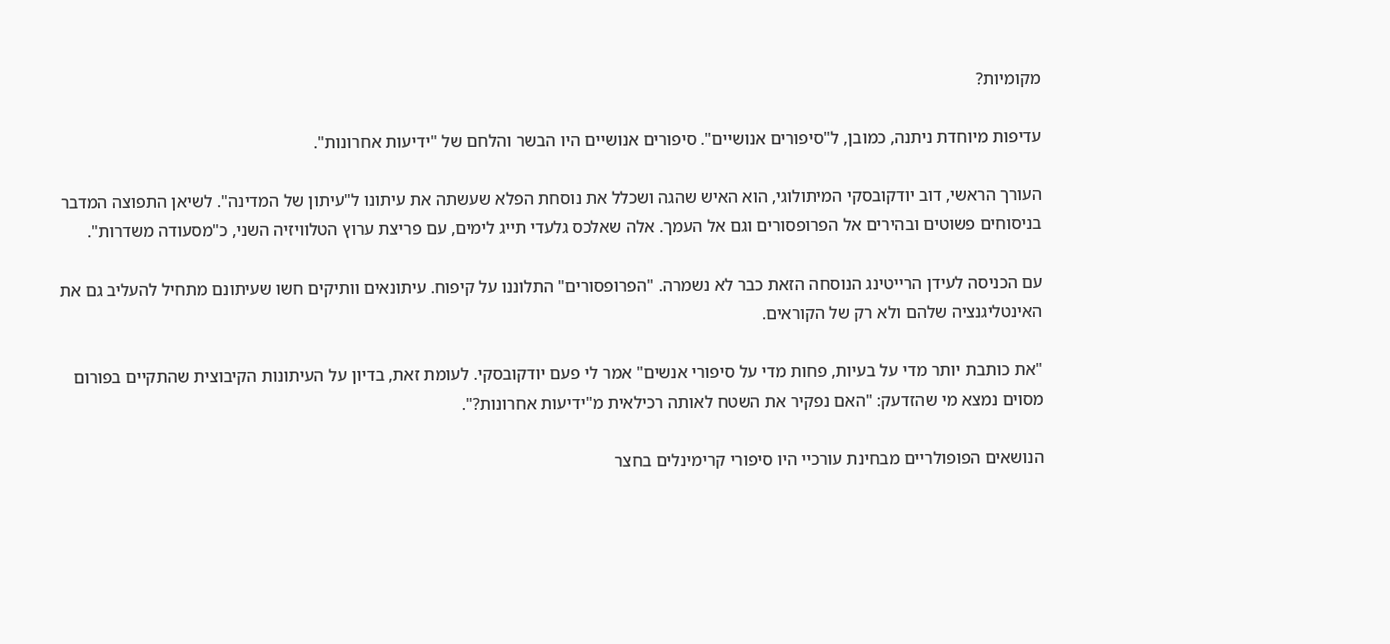מקומיות?

עדיפות מיוחדת ניתנה, כמובן, ל"סיפורים אנושיים". סיפורים אנושיים היו הבשר והלחם של "ידיעות אחרונות".

העורך הראשי, דוב יודקובסקי המיתולוגי, הוא האיש שהגה ושכלל את נוסחת הפלא שעשתה את עיתונו ל"עיתון של המדינה". לשיאן התפוצה המדבר בניסוחים פשוטים ובהירים אל הפרופסורים וגם אל העמך. אלה שאלכס גלעדי תייג לימים, עם פריצת ערוץ הטלוויזיה השני, כ"מסעודה משדרות".

עם הכניסה לעידן הרייטינג הנוסחה הזאת כבר לא נשמרה. "הפרופסורים" התלוננו על קיפוח. עיתונאים וותיקים חשו שעיתונם מתחיל להעליב גם את האינטליגנציה שלהם ולא רק של הקוראים.

"את כותבת יותר מדי על בעיות, פחות מדי על סיפורי אנשים" אמר לי פעם יודקובסקי. לעומת זאת, בדיון על העיתונות הקיבוצית שהתקיים בפורום מסוים נמצא מי שהזדעק: "האם נפקיר את השטח לאותה רכילאית מ"ידיעות אחרונות?".

הנושאים הפופולריים מבחינת עורכיי היו סיפורי קרימינלים בחצר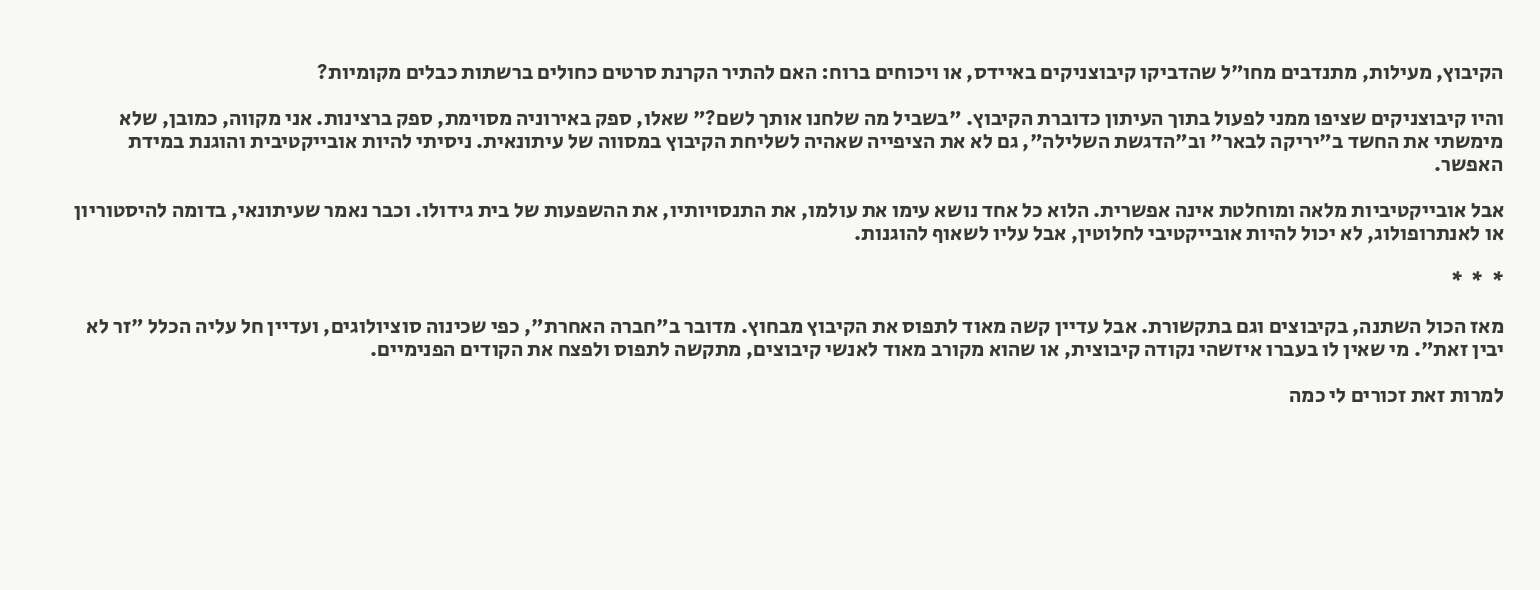הקיבוץ, מעילות, מתנדבים מחו"ל שהדביקו קיבוצניקים באיידס, או ויכוחים ברוח: האם להתיר הקרנת סרטים כחולים ברשתות כבלים מקומיות?

והיו קיבוצניקים שציפו ממני לפעול בתוך העיתון כדוברת הקיבוץ. "בשביל מה שלחנו אותך לשם?" שאלו, ספק באירוניה מסוימת, ספק ברצינות. אני מקווה, כמובן, שלא מימשתי את החשד ב"יריקה לבאר" וב"הדגשת השלילה", גם לא את הציפייה שאהיה לשליחת הקיבוץ במסווה של עיתונאית. ניסיתי להיות אובייקטיבית והוגנת במידת האפשר.

אבל אובייקטיביות מלאה ומוחלטת אינה אפשרית. הלוא כל אחד נושא עימו את עולמו, את התנסויותיו, את ההשפעות של בית גידולו. וכבר נאמר שעיתונאי, בדומה להיסטוריון או לאנתרופולוג, לא יכול להיות אובייקטיבי לחלוטין, אבל עליו לשאוף להוגנות.

*  *  *

מאז הכול השתנה, בקיבוצים וגם בתקשורת. אבל עדיין קשה מאוד לתפוס את הקיבוץ מבחוץ. מדובר ב"חברה האחרת", כפי שכינוה סוציולוגים, ועדיין חל עליה הכלל "זר לא יבין זאת". מי שאין לו בעברו איזשהי נקודה קיבוצית, או שהוא מקורב מאוד לאנשי קיבוצים, מתקשה לתפוס ולפצח את הקודים הפנימיים.

למרות זאת זכורים לי כמה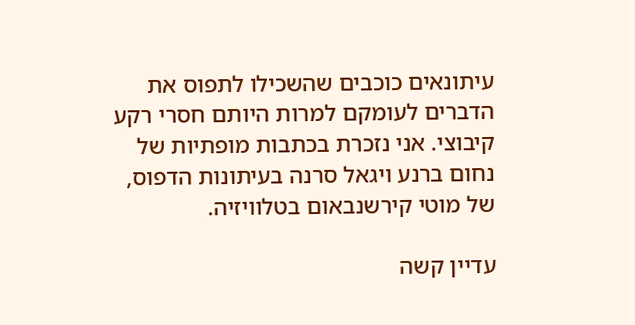עיתונאים כוכבים שהשכילו לתפוס את הדברים לעומקם למרות היותם חסרי רקע קיבוצי. אני נזכרת בכתבות מופתיות של נחום ברנע ויגאל סרנה בעיתונות הדפוס, של מוטי קירשנבאום בטלוויזיה.

עדיין קשה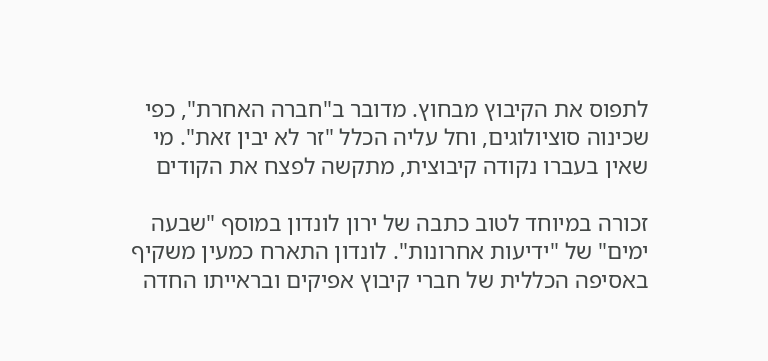לתפוס את הקיבוץ מבחוץ. מדובר ב"חברה האחרת", כפי שכינוה סוציולוגים, וחל עליה הכלל "זר לא יבין זאת". מי שאין בעברו נקודה קיבוצית, מתקשה לפצח את הקודים

זכורה במיוחד לטוב כתבה של ירון לונדון במוסף "שבעה ימים" של "ידיעות אחרונות". לונדון התארח כמעין משקיף באסיפה הכללית של חברי קיבוץ אפיקים ובראייתו החדה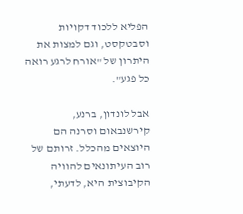הפליא ללכוד דקויות וסבטקסט, וגם למצות את היתרון של "אורח לרגע רואה כל פגע".

אבל לונדון, ברנע, קירשנבאום וסרנה הם היוצאים מהכלל. זרותם של רוב העיתונאים להוויה הקיבוצית היא, לדעתי,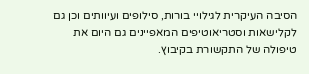הסיבה העיקרית לגילויי בורות, סילופים ועיוותים וכן גם לקלישאות וסטריאוטיפים המאפיינים גם היום את טיפולה של התקשורת בקיבוץ.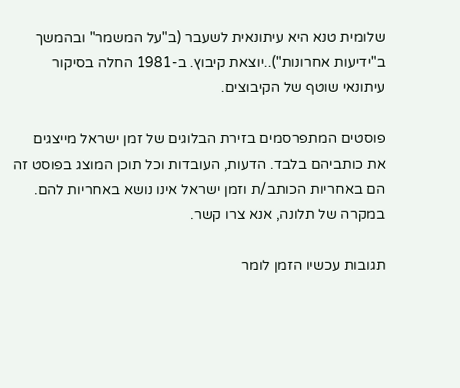שלומית טנא היא עיתונאית לשעבר (ב"על המשמר" ובהמשך ב"ידיעות אחרונות")..יוצאת קיבוץ. ב-1981 החלה בסיקור עיתונאי שוטף של הקיבוצים.

פוסטים המתפרסמים בזירת הבלוגים של זמן ישראל מייצגים את כותביהם בלבד. הדעות, העובדות וכל תוכן המוצג בפוסט זה הם באחריות הכותב/ת וזמן ישראל אינו נושא באחריות להם. במקרה של תלונה, אנא צרו קשר.

תגובות עכשיו הזמן לומר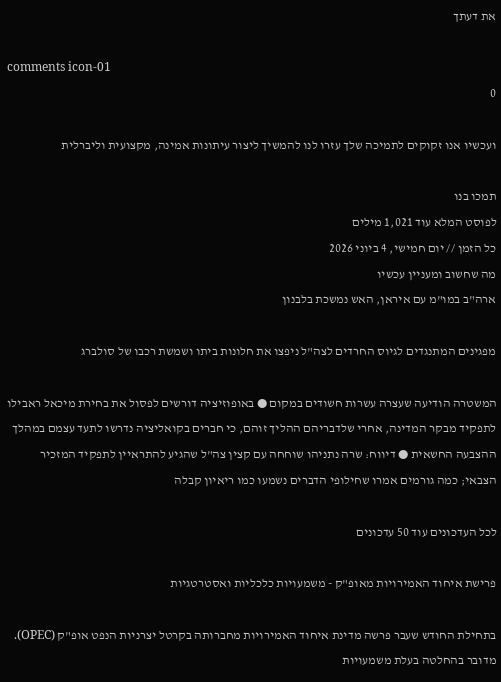את דעתך

comments icon-01
0

ועכשיו אנו זקוקים לתמיכה שלך עזרו לנו להמשיך ליצור עיתונות אמינה, מקצועית וליברלית

תמכו בנו
לפוסט המלא עוד 1,021 מילים
כל הזמן // יום חמישי, 4 ביוני 2026
מה שחשוב ומעניין עכשיו
ארה"ב במו"מ עם איראן, האש נמשכת בלבנון

מפגינים המתנגדים לגיוס החרדים לצה"ל ניפצו את חלונות ביתו ושמשת רכבו של סולברג

המשטרה הודיעה שעצרה עשרות חשודים במקום ● באופוזיציה דורשים לפסול את בחירת מיכאל ראבילו לתפקיד מבקר המדינה, אחרי שלדבריהם ההליך זוהם, כי חברים בקואליציה נדרשו לתעד עצמם במהלך ההצבעה החשאית ● דיווח: שרה נתניהו שוחחה עם קצין צה"ל שהגיע להתראיין לתפקיד המזכיר הצבאי; כמה גורמים אמרו שחילופי הדברים נשמעו כמו ריאיון קבלה

לכל העדכונים עוד 50 עדכונים

פרישת איחוד האמירויות מאופ"ק - משמעויות כלכליות ואסטרטגיות

בתחילת החודש שעבר פרשה מדינת איחוד האמירויות מחברותה בקרטל יצרניות הנפט אופ"ק (OPEC). מדובר בהחלטה בעלת משמעויות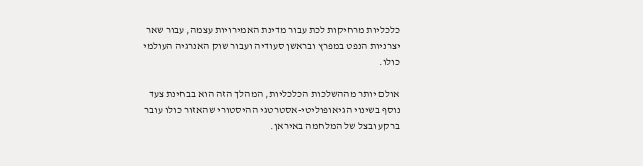כלכליות מרחיקות לכת עבור מדינת האמירויות עצמה, עבור שאר יצרניות הנפט במפרץ ובראשן סעודיה ועבור שוק האנרגיה העולמי כולו.

אולם יותר מההשלכות הכלכליות, המהלך הזה הוא בבחינת צעד נוסף בשינוי הגיאופוליטי-אסטרטגי ההיסטורי שהאזור כולו עובר ברקע ובצל של המלחמה באיראן.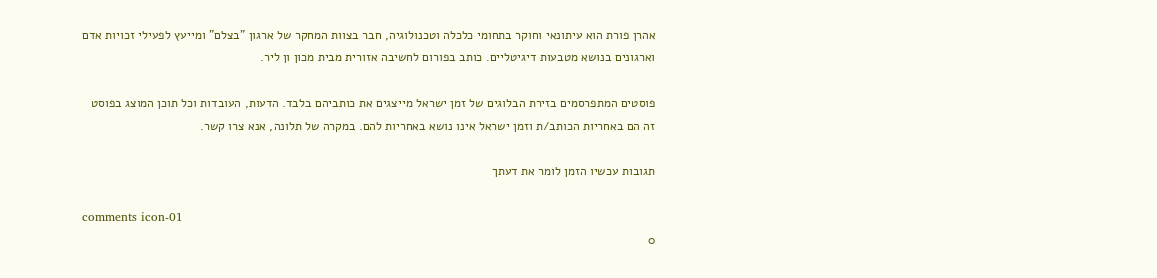אהרן פורת הוא עיתונאי וחוקר בתחומי כלכלה וטכנולוגיה, חבר בצוות המחקר של ארגון "בצלם" ומייעץ לפעילי זכויות אדם וארגונים בנושא מטבעות דיגיטליים. כותב בפורום לחשיבה אזורית מבית מכון ון ליר.

פוסטים המתפרסמים בזירת הבלוגים של זמן ישראל מייצגים את כותביהם בלבד. הדעות, העובדות וכל תוכן המוצג בפוסט זה הם באחריות הכותב/ת וזמן ישראל אינו נושא באחריות להם. במקרה של תלונה, אנא צרו קשר.

תגובות עכשיו הזמן לומר את דעתך

comments icon-01
0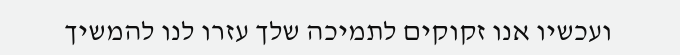ועכשיו אנו זקוקים לתמיכה שלך עזרו לנו להמשיך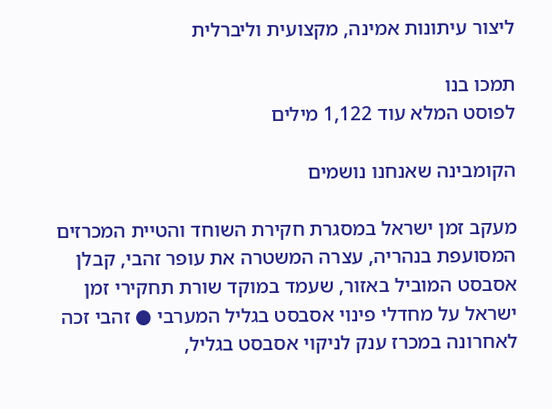ליצור עיתונות אמינה, מקצועית וליברלית

תמכו בנו
לפוסט המלא עוד 1,122 מילים

הקומבינה שאנחנו נושמים

מעקב זמן ישראל במסגרת חקירת השוחד והטיית המכרזים המסועפת בנהריה, עצרה המשטרה את עופר זהבי, קבלן אסבסט המוביל באזור, שעמד במוקד שורת תחקירי זמן ישראל על מחדלי פינוי אסבסט בגליל המערבי ● זהבי זכה לאחרונה במכרז ענק לניקוי אסבסט בגליל,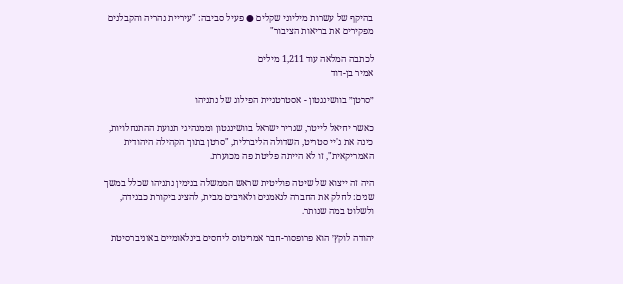בהיקף של עשרות מיליוני שקלים ● פעיל סביבה: "עיריית נהריה והקבלנים מפקירים את בריאות הציבור"

לכתבה המלאה עוד 1,211 מילים
אמיר בן-דוד

״סרטן״ בוושינגטון - אסטרטגיית הפילוג של נתניהו

כאשר יחיאל לייטר, שגריר ישראל בוושינגטון וממנהיגי תנועת ההתנחלויות, כינה את ג'יי סטריט, השדולה הליברלית, "סרטן בתוך הקהילה היהודית האמריקאית", זו לא הייתה פליטת פה מכוערת.

היה זה ייצוא של שיטה פוליטית שראש הממשלה בנימין נתניהו שכלל במשך שנים: לחלק את החברה לנאמנים ולאויבים מבית, להציג ביקורת כבגידה, ולשלוט במה שנותר.

יהודה לוקץ׳ הוא פרופסור-חבר אמריטוס ליחסים בינלאומיים באוניברסיטת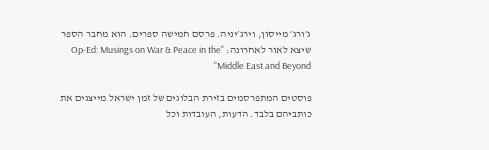ג׳ורג׳ מייסון, וירג׳יניה. פרסם חמישה ספרים. הוא מחבר הספר שיצא לאור לאחרונה: "Op-Ed: Musings on War & Peace in the Middle East and Beyond"

פוסטים המתפרסמים בזירת הבלוגים של זמן ישראל מייצגים את כותביהם בלבד. הדעות, העובדות וכל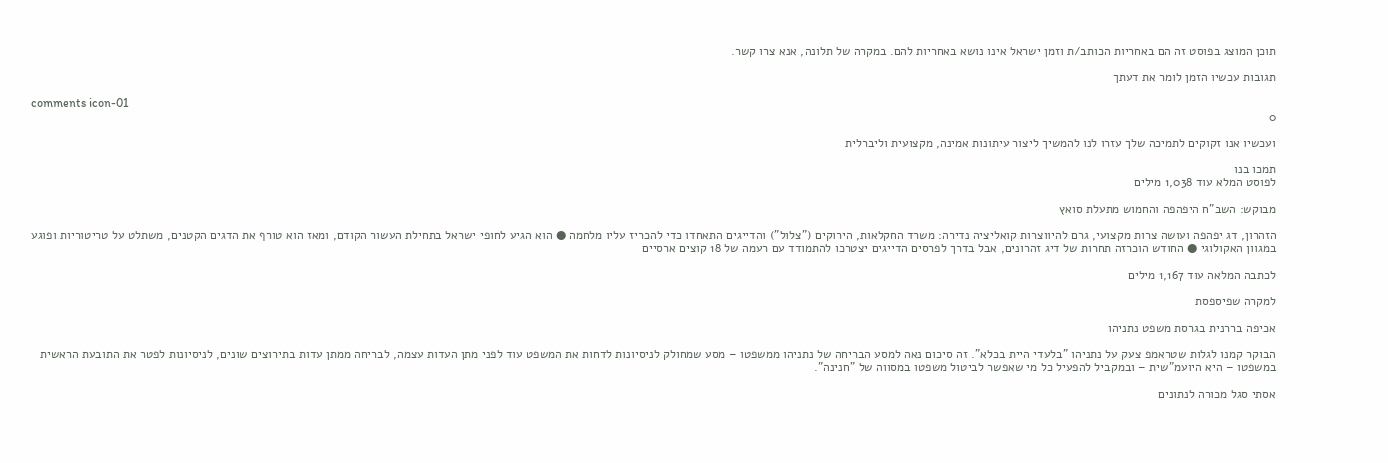תוכן המוצג בפוסט זה הם באחריות הכותב/ת וזמן ישראל אינו נושא באחריות להם. במקרה של תלונה, אנא צרו קשר.

תגובות עכשיו הזמן לומר את דעתך

comments icon-01
0

ועכשיו אנו זקוקים לתמיכה שלך עזרו לנו להמשיך ליצור עיתונות אמינה, מקצועית וליברלית

תמכו בנו
לפוסט המלא עוד 1,038 מילים

מבוקש: השב"ח היפהפה והחמוש מתעלת סואץ

הזהרון, דג יפהפה ועושה צרות מקצועי, גרם להיווצרות קואליציה נדירה: משרד החקלאות, הירוקים ("צלול") והדייגים התאחדו כדי להכריז עליו מלחמה ● הוא הגיע לחופי ישראל בתחילת העשור הקודם, ומאז הוא טורף את הדגים הקטנים, משתלט על טריטוריות ופוגע במגוון האקולוגי ● החודש הוכרזה תחרות של דיג זהרונים, אבל בדרך לפרסים הדייגים יצטרכו להתמודד עם רעמה של 18 קוצים ארסיים

לכתבה המלאה עוד 1,167 מילים

למקרה שפיספסת

אכיפה בררנית בגרסת משפט נתניהו

הבוקר קמנו לגלות שטראמפ צעק על נתניהו "בלעדי היית בכלא". זה סיכום נאה למסע הבריחה של נתניהו ממשפטו – מסע שמחולק לניסיונות לדחות את המשפט עוד לפני מתן העדות עצמה, לבריחה ממתן עדות בתירוצים שונים, לניסיונות לפטר את התובעת הראשית במשפטו – היא היועמ"שית – ובמקביל להפעיל כל מי שאפשר לביטול משפטו במסווה של "חנינה".

אסתי סגל מכורה לנתונים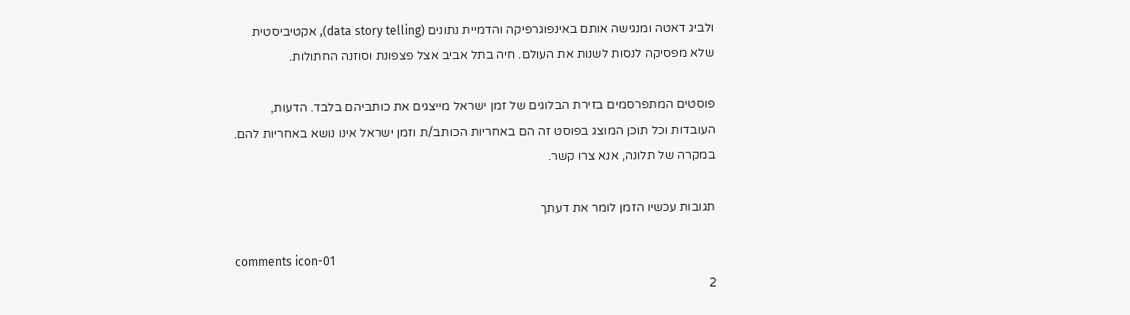ולביג דאטה ומנגישה אותם באינפוגרפיקה והדמיית נתונים (data story telling), אקטיביסטית שלא מפסיקה לנסות לשנות את העולם. חיה בתל אביב אצל פצפונת וסוזנה החתולות.

פוסטים המתפרסמים בזירת הבלוגים של זמן ישראל מייצגים את כותביהם בלבד. הדעות, העובדות וכל תוכן המוצג בפוסט זה הם באחריות הכותב/ת וזמן ישראל אינו נושא באחריות להם. במקרה של תלונה, אנא צרו קשר.

תגובות עכשיו הזמן לומר את דעתך

comments icon-01
2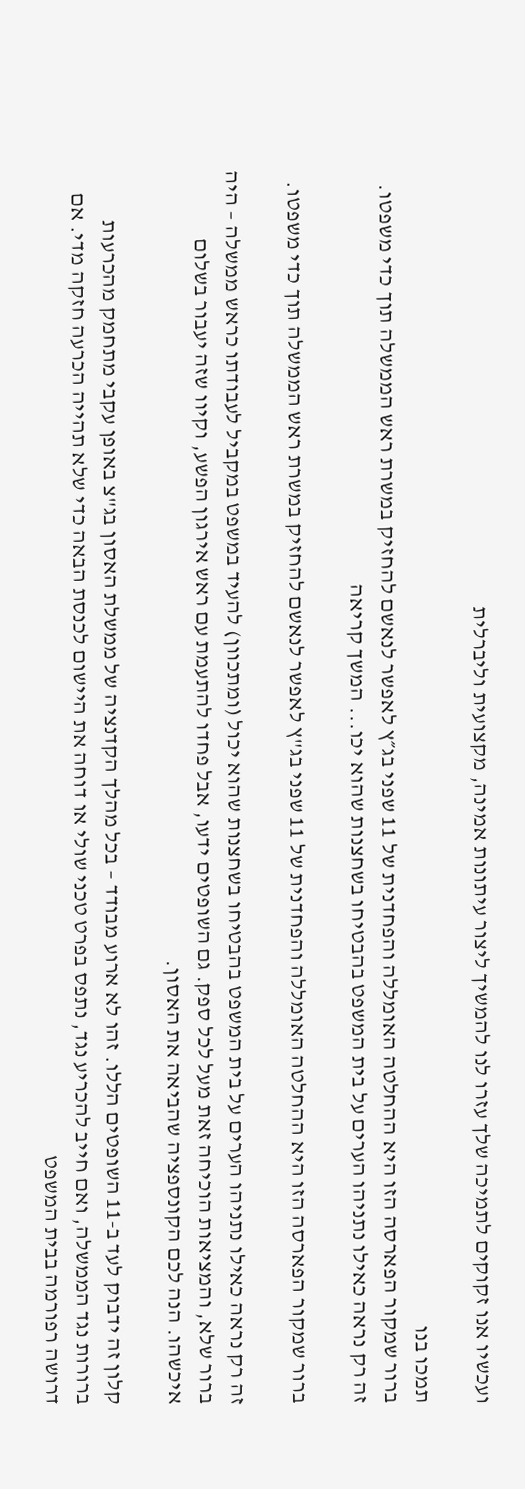ועכשיו אנו זקוקים לתמיכה שלך עזרו לנו להמשיך ליצור עיתונות אמינה, מקצועית וליברלית

תמכו בנו
ברור שמקור הפארסה הזו היא ההחלטה האומללה והפחדנית של 11 שפני בג״ץ לאפשר לנאשם להחזיק במשרת ראש הממשלה תוך כדי משפטו. זה רק נראה כאילו נתניהו הערים על בית המשפט בהבטיחו בשחצנות שהוא יכו... המשך קריאה

ברור שמקור הפארסה הזו היא ההחלטה האומללה והפחדנית של 11 שפני בג"ץ לאפשר לנאשם להחזיק במשרת ראש הממשלה תוך כדי משפטו.

זה רק נראה כאילו נתניהו הערים על בית המשפט בהבטיחו בשחצנות שהוא יכול (ומתכוון) להעיד במשפט במקביל לעבודתו כראש ממשלה – היה ברור שלא, והמציאות הוכיחה זאת מעל לכל ספק. גם השופטים ידעו, אבל פחדו להתעמת עם ראש אירגון הפשע, וקיוו שזה יעבור בשלום איכשהו. הנה לכם הקונספציה שהביאה את האסון.

קלון זה ידבוק לעד ב-11 השופטים הללו. זהו לא ארוע מבודד – בכל מהלך הקדנציה של ממשלת האסון בג"צ באופן עקבי מתחמק מהכרעות ברורות נגד הממשלה, ואם חייב להכריע נגד, נתפס בפרט טכני שולי או דוחה את היישום לכנסת הבאה כדי שלא תהייה הכרעה חזקה מדי. אם דרושה רפורמה בבית המשפט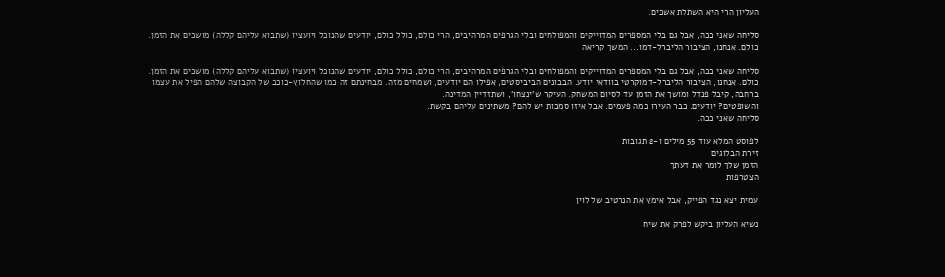העליון הרי היא השתלת אשכים.

סליחה שאני ככה, אבל גם בלי המספרים המדוייקים והמפולחים ובלי הגרפים המרהיבים, הרי כולם, כולל כולם, יודעים שהנוכל ויועציו (שתבוא עליהם קללה) מושכים את הזמן. כולם. אנחנו, הציבור הליברל-דמו... המשך קריאה

סליחה שאני ככה, אבל גם בלי המספרים המדוייקים והמפולחים ובלי הגרפים המרהיבים, הרי כולם, כולל כולם, יודעים שהנוכל ויועציו (שתבוא עליהם קללה) מושכים את הזמן. כולם. אנחנו, הציבור הליברל-דמוקרטי בוודאי יודע. הבבונים הביביסטים, אפילו הם יודעים, ושמחים מזה. מבחינתם זה כמו שהחלוץ-כוכב של הקבוצה שלהם הפיל את עצמו ברחבה, קיבל פנדל ומושך את הזמן עד לסיום המשחק. העיקר ש'ינצחו', ושתזדיין המדינה.
והשופטים? יודעים. כבר העירו כמה פעמים. אבל איזו סמכות יש להם? משתינים עליהם בקשת.
סליחה שאני ככה.

לפוסט המלא עוד 55 מילים ו-2 תגובות
זירת הבלוגים
הזמן שלך לומר את דעתך
הצטרפות

עמית יצא נגד הפייק, אבל אימץ את הנרטיב של לוין

נשיא העליון ביקש לפרק את שיח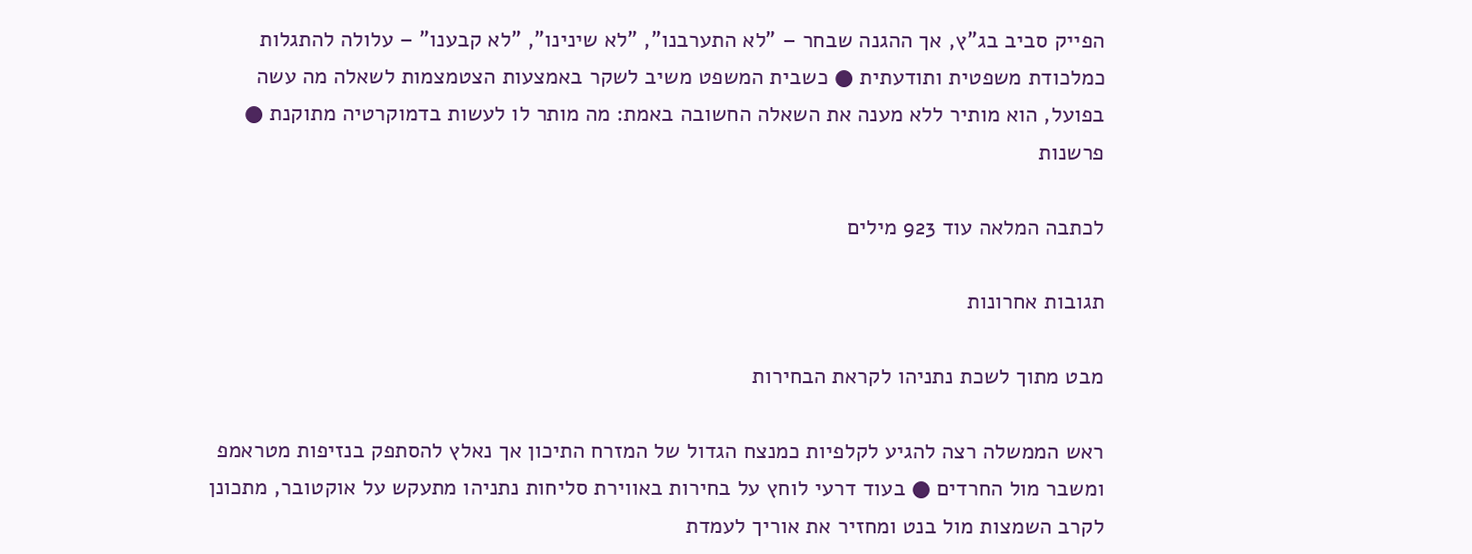הפייק סביב בג"ץ, אך ההגנה שבחר – "לא התערבנו", "לא שינינו", "לא קבענו" – עלולה להתגלות כמלכודת משפטית ותודעתית ● כשבית המשפט משיב לשקר באמצעות הצטמצמות לשאלה מה עשה בפועל, הוא מותיר ללא מענה את השאלה החשובה באמת: מה מותר לו לעשות בדמוקרטיה מתוקנת ● פרשנות

לכתבה המלאה עוד 923 מילים

תגובות אחרונות

מבט מתוך לשכת נתניהו לקראת הבחירות

ראש הממשלה רצה להגיע לקלפיות כמנצח הגדול של המזרח התיכון אך נאלץ להסתפק בנזיפות מטראמפ ומשבר מול החרדים ● בעוד דרעי לוחץ על בחירות באווירת סליחות נתניהו מתעקש על אוקטובר, מתכונן לקרב השמצות מול בנט ומחזיר את אוריך לעמדת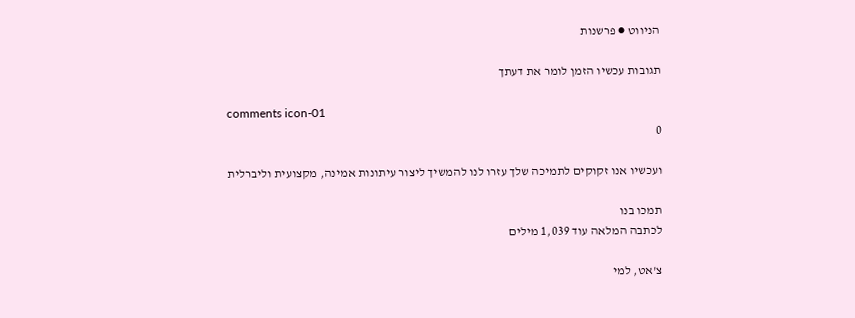הניווט ● פרשנות

תגובות עכשיו הזמן לומר את דעתך

comments icon-01
0

ועכשיו אנו זקוקים לתמיכה שלך עזרו לנו להמשיך ליצור עיתונות אמינה, מקצועית וליברלית

תמכו בנו
לכתבה המלאה עוד 1,039 מילים

צ'אט, למי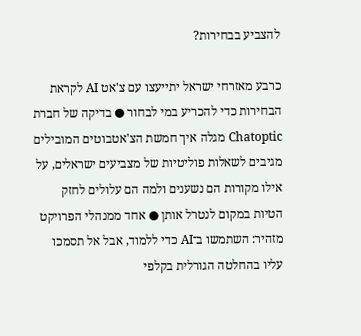להצביע בבחירות?

כרבע מאזרחי ישראל יתייעצו עם צ'אט AI לקראת הבחירות כדי להכריע במי לבחור ● בדיקה של חברת Chatoptic מגלה איך חמשת הצ'אטבוטים המובילים מגיבים לשאלות פוליטיות של מצביעים ישראלים, על אילו מקורות הם נשענים ולמה הם עלולים לחזק הטיות במקום לנטרל אותן ● אחד ממנהלי הפרויקט מזהיר: השתמשו ב־AI כדי ללמוד, אבל אל תסמכו עליו בהחלטה הגורלית בקלפי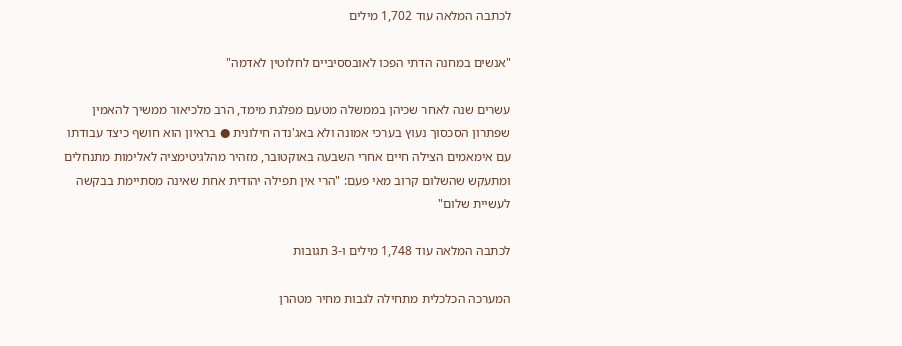לכתבה המלאה עוד 1,702 מילים

"אנשים במחנה הדתי הפכו לאובססיביים לחלוטין לאדמה"

עשרים שנה לאחר שכיהן בממשלה מטעם מפלגת מימד, הרב מלכיאור ממשיך להאמין שפתרון הסכסוך נעוץ בערכי אמונה ולא באג'נדה חילונית ● בראיון הוא חושף כיצד עבודתו עם אימאמים הצילה חיים אחרי השבעה באוקטובר, מזהיר מהלגיטימציה לאלימות מתנחלים ומתעקש שהשלום קרוב מאי פעם: "הרי אין תפילה יהודית אחת שאינה מסתיימת בבקשה לעשיית שלום"

לכתבה המלאה עוד 1,748 מילים ו-3 תגובות

המערכה הכלכלית מתחילה לגבות מחיר מטהרן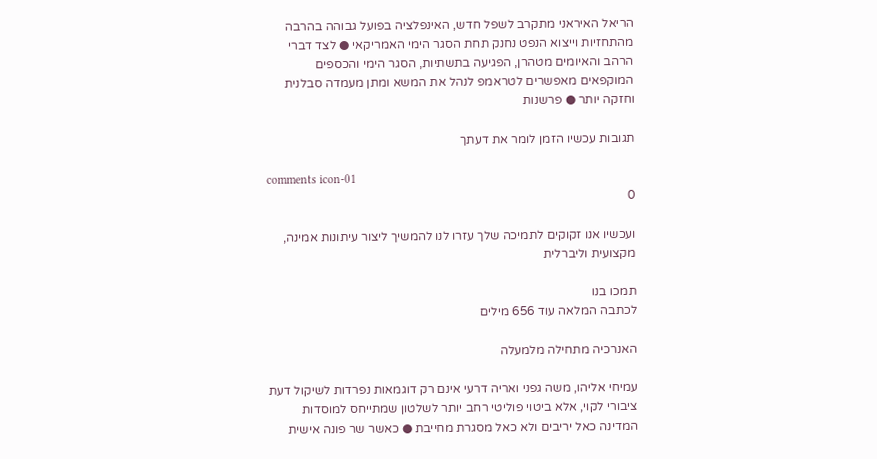הריאל האיראני מתקרב לשפל חדש, האינפלציה בפועל גבוהה בהרבה מהתחזיות וייצוא הנפט נחנק תחת הסגר הימי האמריקאי ● לצד דברי הרהב והאיומים מטהרן, הפגיעה בתשתיות, הסגר הימי והכספים המוקפאים מאפשרים לטראמפ לנהל את המשא ומתן מעמדה סבלנית וחזקה יותר ● פרשנות

תגובות עכשיו הזמן לומר את דעתך

comments icon-01
0

ועכשיו אנו זקוקים לתמיכה שלך עזרו לנו להמשיך ליצור עיתונות אמינה, מקצועית וליברלית

תמכו בנו
לכתבה המלאה עוד 656 מילים

האנרכיה מתחילה מלמעלה

עמיחי אליהו, משה גפני ואריה דרעי אינם רק דוגמאות נפרדות לשיקול דעת ציבורי לקוי, אלא ביטוי פוליטי רחב יותר לשלטון שמתייחס למוסדות המדינה כאל יריבים ולא כאל מסגרת מחייבת ● כאשר שר פונה אישית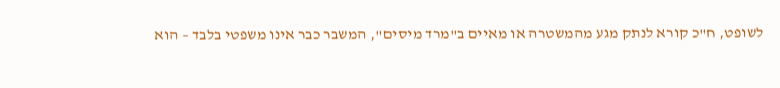לשופט, ח"כ קורא לנתק מגע מהמשטרה או מאיים ב"מרד מיסים", המשבר כבר אינו משפטי בלבד – הוא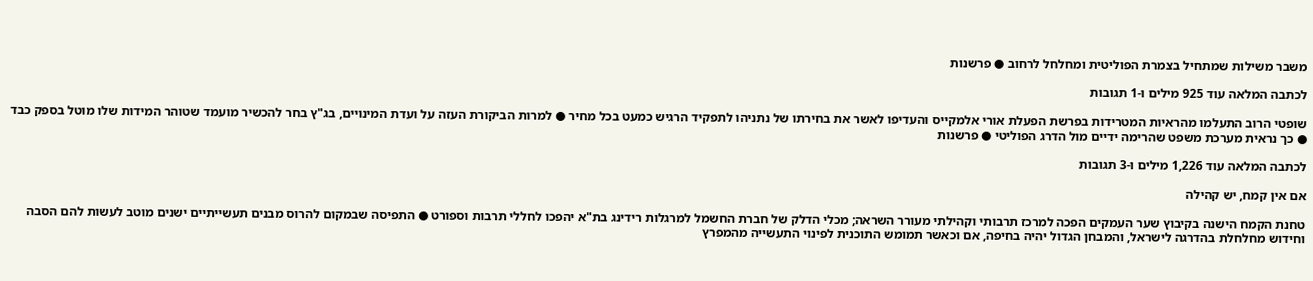משבר משילות שמתחיל בצמרת הפוליטית ומחלחל לרחוב ● פרשנות

לכתבה המלאה עוד 925 מילים ו-1 תגובות

שופטי הרוב התעלמו מהראיות המטרידות בפרשת הפעלת אורי אלמקייס והעדיפו לאשר את בחירתו של נתניהו לתפקיד הרגיש כמעט בכל מחיר ● למרות הביקורת העזה על ועדת המינויים, בג"ץ בחר להכשיר מועמד שטוהר המידות שלו מוטל בספק כבד ● כך נראית מערכת משפט שהרימה ידיים מול הדרג הפוליטי ● פרשנות

לכתבה המלאה עוד 1,226 מילים ו-3 תגובות

אם אין קמח, יש קהילה

טחנת הקמח הישנה בקיבוץ שער העמקים הפכה למרכז תרבותי וקהילתי מעורר השראה; מכלי הדלק של חברת החשמל למרגלות רידינג בת"א יהפכו לחללי תרבות וספורט ● התפיסה שבמקום להרוס מבנים תעשייתיים ישנים מוטב לעשות להם הסבה וחידוש מחלחלת בהדרגה לישראל, והמבחן הגדול יהיה בחיפה, אם וכאשר תמומש התוכנית לפינוי התעשייה מהמפרץ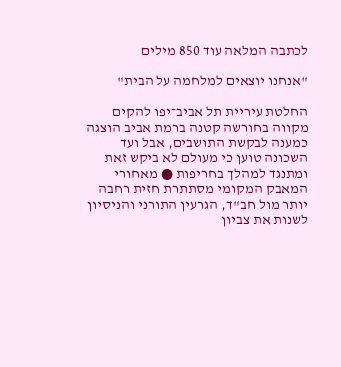לכתבה המלאה עוד 850 מילים

"אנחנו יוצאים למלחמה על הבית"

החלטת עיריית תל אביב־יפו להקים מקווה בחורשה קטנה ברמת אביב הוצגה כמענה לבקשת התושבים, אבל ועד השכונה טוען כי מעולם לא ביקש זאת ומתנגד למהלך בחריפות ● מאחורי המאבק המקומי מסתתרת חזית רחבה יותר מול חב"ד, הגרעין התורני והניסיון לשנות את צביון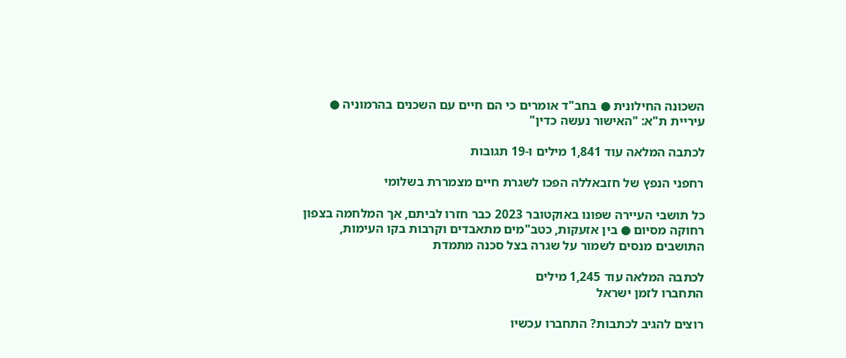השכונה החילונית ● בחב"ד אומרים כי הם חיים עם השכנים בהרמוניה ● עיריית ת"א: "האישור נעשה כדין"

לכתבה המלאה עוד 1,841 מילים ו-19 תגובות

רחפני הנפץ של חזבאללה הפכו לשגרת חיים מצמררת בשלומי

כל תושבי העיירה שפונו באוקטובר 2023 כבר חזרו לביתם, אך המלחמה בצפון רחוקה מסיום ● בין אזעקות, כטב"מים מתאבדים וקרבות בקו העימות, התושבים מנסים לשמור על שגרה בצל סכנה מתמדת

לכתבה המלאה עוד 1,245 מילים
התחברו לזמן ישראל

רוצים להגיב לכתבות? התחברו עכשיו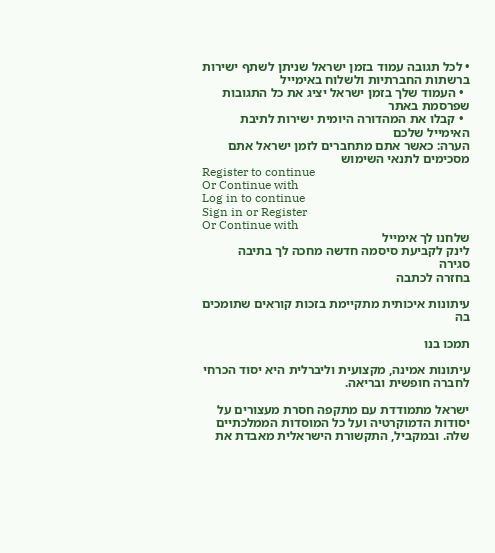• לכל תגובה עמוד בזמן ישראל שניתן לשתף ישירות ברשתות החברתיות ולשלוח באימייל
  • העמוד שלך בזמן ישראל יציג את כל התגובות שפרסמת באתר
  • קבלו את המהדורה היומית ישירות לתיבת האימייל שלכם
הערה: כאשר אתם מתחברים לזמן ישראל אתם מסכימים לתנאי השימוש
Register to continue
Or Continue with
Log in to continue
Sign in or Register
Or Continue with
שלחנו לך אימייל
לינק לקביעת סיסמה חדשה מחכה לך בתיבה
סגירה
בחזרה לכתבה

עיתונות איכותית מתקיימת בזכות קוראים שתומכים בה

תמכו בנו

עיתונות אמינה, מקצועית וליברלית היא יסוד הכרחי לחברה חופשית ובריאה.

ישראל מתמודדת עם מתקפה חסרת מעצורים על יסודות הדמוקרטיה ועל כל המוסדות הממלכתיים שלה. ובמקביל, התקשורת הישראלית מאבדת את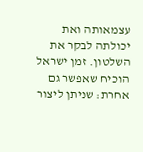עצמאותה ואת יכולתה לבקר את השלטון. זמן ישראל הוכיח שאפשר גם אחרת: שניתן ליצור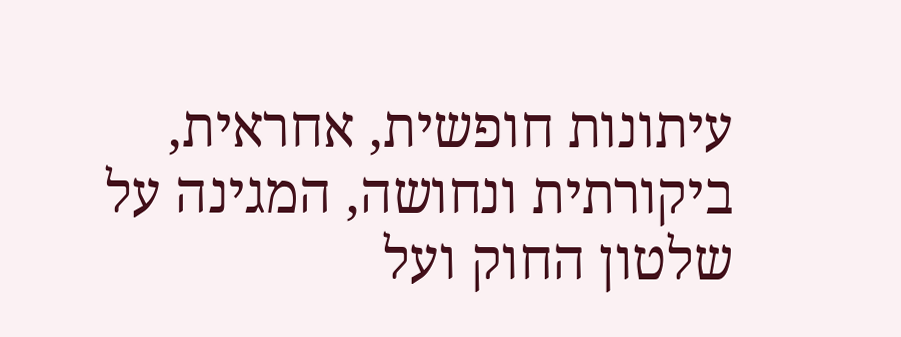עיתונות חופשית, אחראית, ביקורתית ונחושה, המגינה על שלטון החוק ועל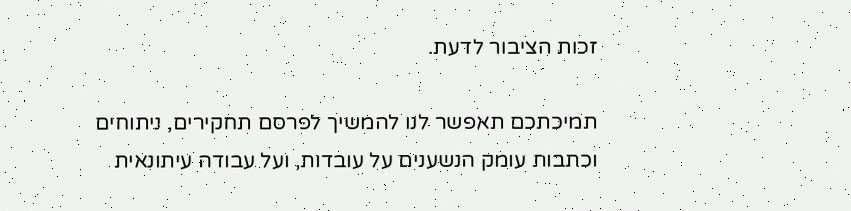זכות הציבור לדעת.

תמיכתכם תאפשר לנו להמשיך לפרסם תחקירים, ניתוחים וכתבות עומק הנשענים על עובדות, ועל עבודה עיתונאית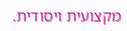מקצועית ויסודית.